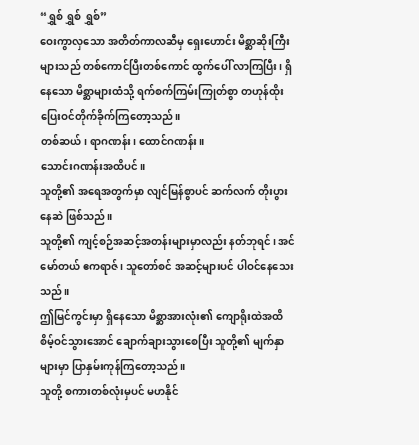“ရွှစ် ရွှစ် ရွှစ်”
ဝေးကွာလှသော အတိတ်ကာလဆီမှ ရှေးဟောင်း မိစ္ဆာဆိုးကြီးများသည် တစ်ကောင်ပြီးတစ်ကောင် ထွက်ပေါ် လာကြပြီး၊ ရှိနေသော မိစ္ဆာများထံသို့ ရက်စက်ကြမ်းကြုတ်စွာ တဟုန်ထိုး ပြေးဝင်တိုက်ခိုက်ကြတော့သည်။
တစ်ဆယ်၊ ရာဂဏန်း၊ ထောင်ဂဏန်း။
သောင်းဂဏန်းအထိပင်။
သူတို့၏ အရေအတွက်မှာ လျင်မြန်စွာပင် ဆက်လက် တိုးပွားနေဆဲ ဖြစ်သည်။
သူတို့၏ ကျင့်စဉ်အဆင့်အတန်းများမှာလည်း နတ်ဘုရင်၊ အင်မော်တယ် ဧကရာဇ်၊ သူတော်စင် အဆင့်များပင် ပါဝင်နေသေးသည်။
ဤမြင်ကွင်းမှာ ရှိနေသော မိစ္ဆာအားလုံး၏ ကျောရိုးထဲအထိ စိမ့်ဝင်သွားအောင် ချောက်ချားသွားစေပြီး သူတို့၏ မျက်နှာများမှာ ပြာနှမ်းကုန်ကြတော့သည်။
သူတို့ စကားတစ်လုံးမှပင် မဟနိုင်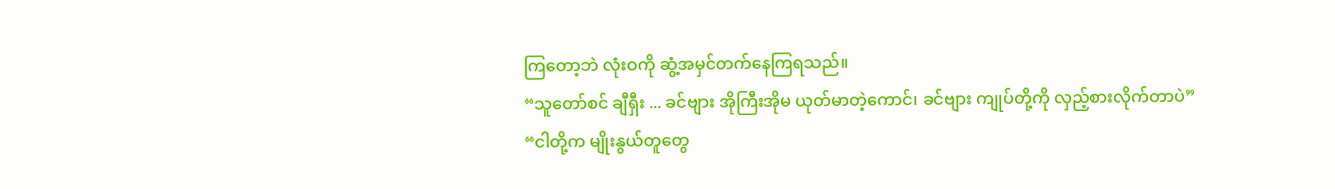ကြတော့ဘဲ လုံးဝကို ဆွံ့အမှင်တက်နေကြရသည်။
“သူတော်စင် ချီရှီး ... ခင်ဗျား အိုကြီးအိုမ ယုတ်မာတဲ့ကောင်၊ ခင်ဗျား ကျုပ်တို့ကို လှည့်စားလိုက်တာပဲ”
“ငါတို့က မျိုးနွယ်တူတွေ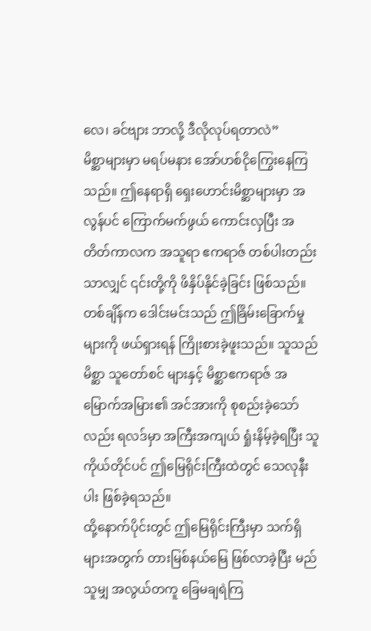လေ၊ ခင်ဗျား ဘာလို့ ဒီလိုလုပ်ရတာလဲ”
မိစ္ဆာများမှာ မရပ်မနား အော်ဟစ်ငိုကြွေးနေကြသည်။ ဤနေရာရှိ ရှေးဟောင်းမိစ္ဆာများမှာ အလွန်ပင် ကြောက်မက်ဖွယ် ကောင်းလှပြီး အတိတ်ကာလက အသူရာ ဧကရာဇ် တစ်ပါးတည်းသာလျှင် ၎င်းတို့ကို ဖိနှိပ်နိုင်ခဲ့ခြင်း ဖြစ်သည်။
တစ်ချိန်က ဒေါင်းမင်းသည် ဤခြိမ်းခြောက်မှုများကို ဖယ်ရှားရန် ကြိုးစားခဲ့ဖူးသည်။ သူသည် မိစ္ဆာ သူတော်စင် များနှင့် မိစ္ဆာဧကရာဇ် အမြောက်အမြား၏ အင်အားကို စုစည်းခဲ့သော်လည်း ရလဒ်မှာ အကြီးအကျယ် ရှုံးနိမ့်ခဲ့ရပြီး သူကိုယ်တိုင်ပင် ဤမြေရိုင်းကြီးထဲတွင် သေလုနီးပါး ဖြစ်ခဲ့ရသည်။
ထို့နောက်ပိုင်းတွင် ဤမြေရိုင်းကြီးမှာ သက်ရှိများအတွက် တားမြစ်နယ်မြေ ဖြစ်လာခဲ့ပြီး မည်သူမျှ အလွယ်တကူ ခြေမချရဲကြ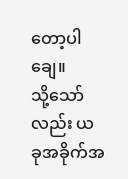တော့ပါချေ။
သို့သော်လည်း ယခုအခိုက်အ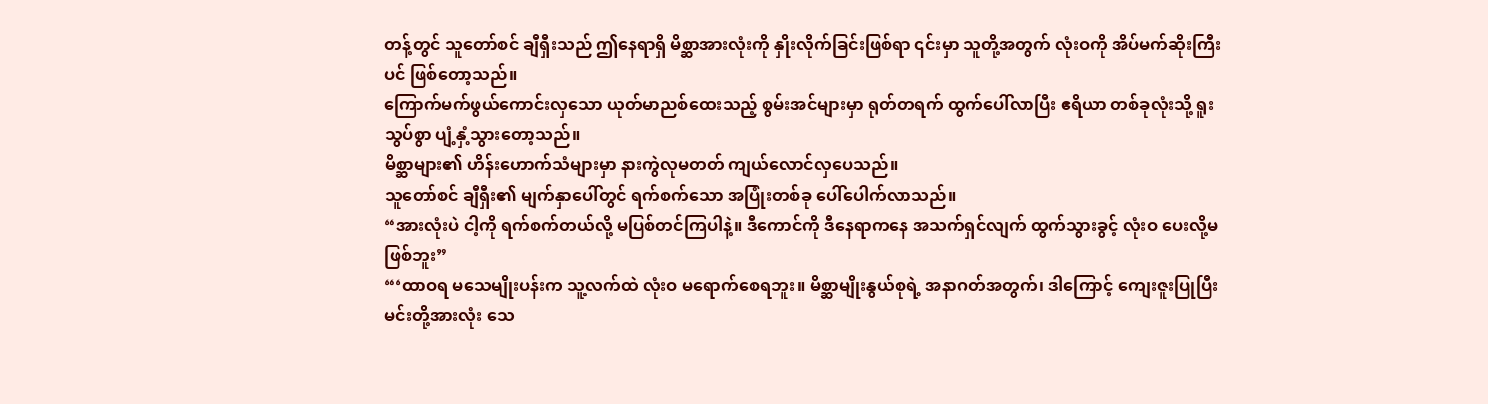တန့်တွင် သူတော်စင် ချီရှီးသည် ဤနေရာရှိ မိစ္ဆာအားလုံးကို နှိုးလိုက်ခြင်းဖြစ်ရာ ၎င်းမှာ သူတို့အတွက် လုံးဝကို အိပ်မက်ဆိုးကြီးပင် ဖြစ်တော့သည်။
ကြောက်မက်ဖွယ်ကောင်းလှသော ယုတ်မာညစ်ထေးသည့် စွမ်းအင်များမှာ ရုတ်တရက် ထွက်ပေါ်လာပြီး ဧရိယာ တစ်ခုလုံးသို့ ရူးသွပ်စွာ ပျံ့နှံ့သွားတော့သည်။
မိစ္ဆာများ၏ ဟိန်းဟောက်သံများမှာ နားကွဲလုမတတ် ကျယ်လောင်လှပေသည်။
သူတော်စင် ချီရှီး၏ မျက်နှာပေါ်တွင် ရက်စက်သော အပြုံးတစ်ခု ပေါ်ပေါက်လာသည်။
“အားလုံးပဲ ငါ့ကို ရက်စက်တယ်လို့ မပြစ်တင်ကြပါနဲ့။ ဒီကောင်ကို ဒီနေရာကနေ အသက်ရှင်လျက် ထွက်သွားခွင့် လုံးဝ ပေးလို့မဖြစ်ဘူး”
“‘ထာဝရ မသေမျိုးပန်းက သူ့လက်ထဲ လုံးဝ မရောက်စေရဘူး။ မိစ္ဆာမျိုးနွယ်စုရဲ့ အနာဂတ်အတွက်၊ ဒါကြောင့် ကျေးဇူးပြုပြီး မင်းတို့အားလုံး သေ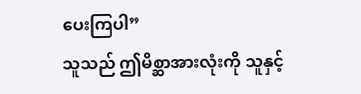ပေးကြပါ”
သူသည် ဤမိစ္ဆာအားလုံးကို သူနှင့်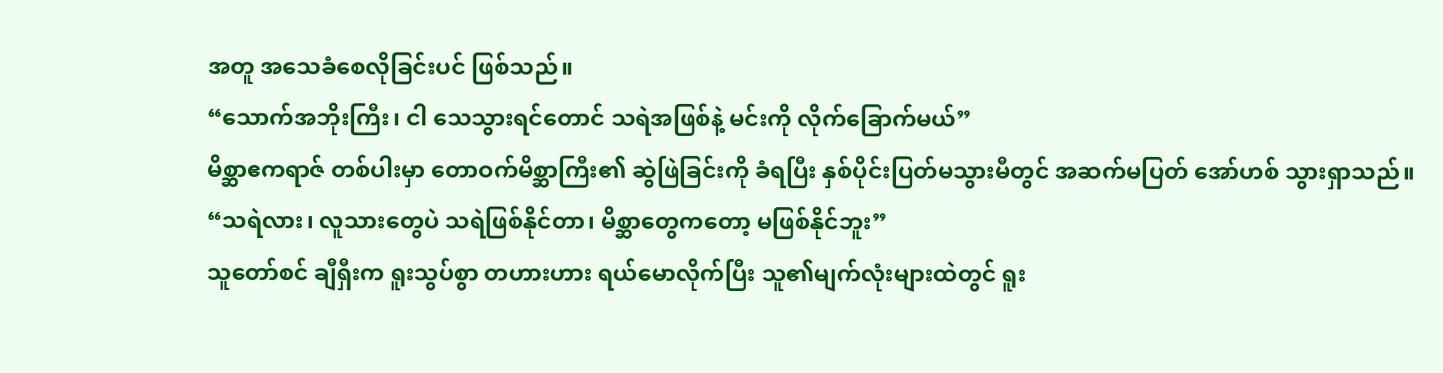အတူ အသေခံစေလိုခြင်းပင် ဖြစ်သည်။
“သောက်အဘိုးကြီး၊ ငါ သေသွားရင်တောင် သရဲအဖြစ်နဲ့ မင်းကို လိုက်ခြောက်မယ်”
မိစ္ဆာဧကရာဇ် တစ်ပါးမှာ တောဝက်မိစ္ဆာကြီး၏ ဆွဲဖြဲခြင်းကို ခံရပြီး နှစ်ပိုင်းပြတ်မသွားမီတွင် အဆက်မပြတ် အော်ဟစ် သွားရှာသည်။
“သရဲလား၊ လူသားတွေပဲ သရဲဖြစ်နိုင်တာ၊ မိစ္ဆာတွေကတော့ မဖြစ်နိုင်ဘူး”
သူတော်စင် ချီရှီးက ရူးသွပ်စွာ တဟားဟား ရယ်မောလိုက်ပြီး သူ၏မျက်လုံးများထဲတွင် ရူး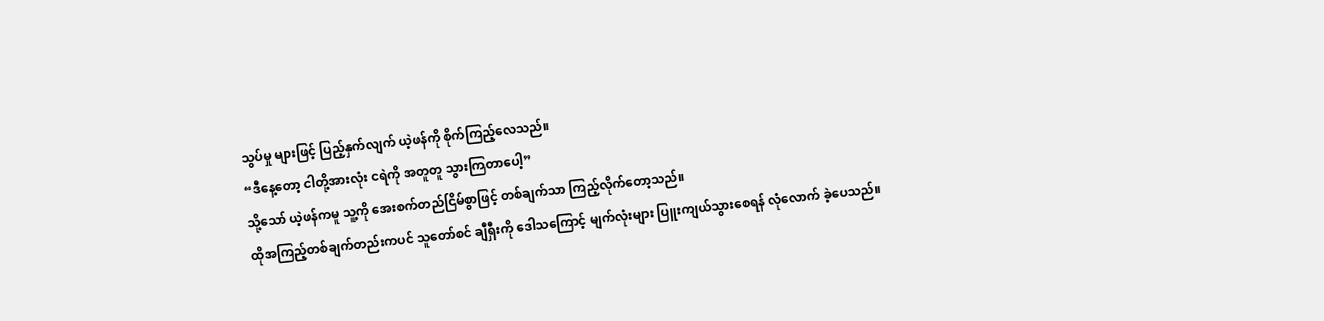သွပ်မှု များဖြင့် ပြည့်နှက်လျက် ယဲ့ဖန်ကို စိုက်ကြည့်လေသည်။
“ဒီနေ့တော့ ငါတို့အားလုံး ငရဲကို အတူတူ သွားကြတာပေါ့”
သို့သော် ယဲ့ဖန်ကမူ သူ့ကို အေးစက်တည်ငြိမ်စွာဖြင့် တစ်ချက်သာ ကြည့်လိုက်တော့သည်။
ထိုအကြည့်တစ်ချက်တည်းကပင် သူတော်စင် ချီရှီးကို ဒေါသကြောင့် မျက်လုံးများ ပြူးကျယ်သွားစေရန် လုံလောက် ခဲ့ပေသည်။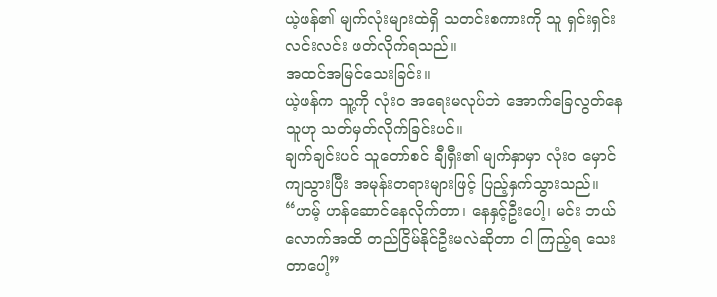ယဲ့ဖန်၏ မျက်လုံးများထဲရှိ သတင်းစကားကို သူ ရှင်းရှင်းလင်းလင်း ဖတ်လိုက်ရသည်။
အထင်အမြင်သေးခြင်း။
ယဲ့ဖန်က သူ့ကို လုံးဝ အရေးမလုပ်ဘဲ အောက်ခြေလွတ်နေသူဟု သတ်မှတ်လိုက်ခြင်းပင်။
ချက်ချင်းပင် သူတော်စင် ချီရှီး၏ မျက်နှာမှာ လုံးဝ မှောင်ကျသွားပြီး အမုန်းတရားများဖြင့် ပြည့်နှက်သွားသည်။
“ဟမ့် ဟန်ဆောင်နေလိုက်တာ၊ နေနှင့်ဦးပေါ့၊ မင်း ဘယ်လောက်အထိ တည်ငြိမ်နိုင်ဦးမလဲဆိုတာ ငါ ကြည့်ရ သေးတာပေါ့”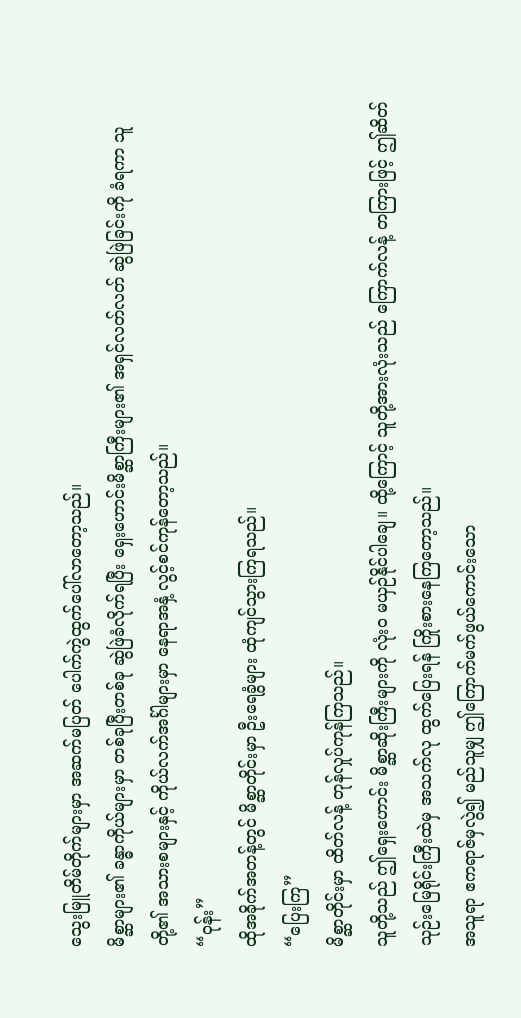သွေးမြူတိမ်တိုက်များမှာ အဆက်မပြတ် ပေါက်ကွဲထွက်ပေါ်လာတော့သည်။
မိစ္ဆာများ၏ ခန္ဓာကိုယ်များမှာ တစ်ခုပြီးတစ်ခု ဆွဲဖြဲခံလိုက်ရပြီး ရှေးဟောင်းမိစ္ဆာကြီးများ၏ အရှင်လတ်လတ် ဆွဲဖြဲခြင်းကို ခံရကာ သူတို့၏ အသားစများနှင့် ကိုယ်လက်အင်္ဂါများမှာ နေရာအနှံ့ လွင့်စင်ကုန်တော့သည်။
“ဝုန်း”
ထိုအခိုက်အတန့်တွင် မိစ္ဆာတိုင်းမှာ ဦးရေခွံများ ထုံကျင်သွားကြရသည်။
“ပြေးကြ”
မိစ္ဆာတိုင်းမှာ ထိတ်လန့် တုန်လှုပ်ကုန်ကြသည်။
သူတို့သည် ဤရှေးဟောင်း မိစ္ဆာဆိုးကြီးများကို လုံးဝ မယှဉ်နိုင်ပါချေ။ ထို့ကြောင့် သူတို့အားလုံးသည် ကြောက်လန့် တကြားဖြင့် ဤဆိတ်သုဉ်းမြေရိုင်းကြီးထဲမှ အသက်လု ထွက်ပြေးရန် ကြိုးစားနေကြတော့သည်။
အသူရာ ဧကရာဇ်မှလွဲ၍ မည်သူမျှ ဤကြောက်မက်ဖွယ်ကောင်းသော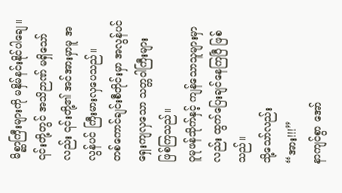မိစ္ဆာကြီးများကို မနှိမ်နင်းနိုင်ပါချေ။
၎င်းတို့တွင် အသိဉာဏ် မရှိသော်လည်း ၎င်းတို့၏ အင်အားမှာမူ အလွန်ပင် ကြီးမားလှပေသည်။
တစ်ကောင်ချင်းစီတိုင်းမှာ အလွန်ပင် ရှေးကျလှသော သတ္တဝါကြီးများ ဖြစ်ကြသည်။
ဝူမုဖန်သိုက်နှင့် ကျန်သောသူများမှာလည်း ထွက်ပြေးချင်နေကြပြီ ဖြစ်သည်။
သို့သော်လည်း
“အား!!!”
နာကျင်စွာ အော်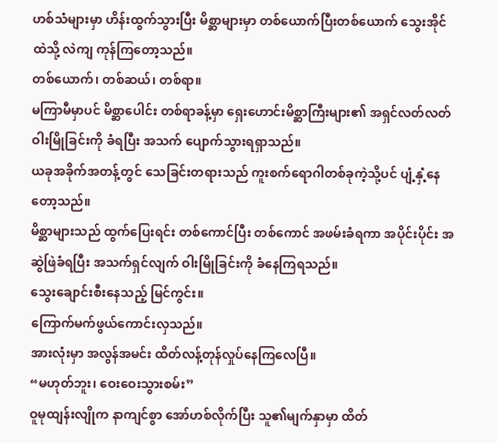ဟစ်သံများမှာ ဟိန်းထွက်သွားပြီး မိစ္ဆာများမှာ တစ်ယောက်ပြီးတစ်ယောက် သွေးအိုင်ထဲသို့ လဲကျ ကုန်ကြတော့သည်။
တစ်ယောက်၊ တစ်ဆယ်၊ တစ်ရာ။
မကြာမီမှာပင် မိစ္ဆာပေါင်း တစ်ရာခန့်မှာ ရှေးဟောင်းမိစ္ဆာကြီးများ၏ အရှင်လတ်လတ် ဝါးမြိုခြင်းကို ခံရပြီး အသက် ပျောက်သွားရရှာသည်။
ယခုအခိုက်အတန့်တွင် သေခြင်းတရားသည် ကူးစက်ရောဂါတစ်ခုကဲ့သို့ပင် ပျံ့နှံ့နေတော့သည်။
မိစ္ဆာများသည် ထွက်ပြေးရင်း တစ်ကောင်ပြီး တစ်ကောင် အဖမ်းခံရကာ အပိုင်းပိုင်း အဆွဲဖြဲခံရပြီး အသက်ရှင်လျက် ဝါးမြိုခြင်းကို ခံနေကြရသည်။
သွေးချောင်းစီးနေသည့် မြင်ကွင်း။
ကြောက်မက်ဖွယ်ကောင်းလှသည်။
အားလုံးမှာ အလွန်အမင်း ထိတ်လန့်တုန်လှုပ်နေကြလေပြီ။
“မဟုတ်ဘူး၊ ဝေးဝေးသွားစမ်း”
ဝူမုထျန်းလျိုက နာကျင်စွာ အော်ဟစ်လိုက်ပြီး သူ၏မျက်နှာမှာ ထိတ်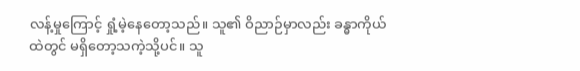လန့်မှုကြောင့် ရှုံ့မဲ့နေတော့သည်။ သူ၏ ဝိညာဉ်မှာလည်း ခန္ဓာကိုယ်ထဲတွင် မရှိတော့သကဲ့သို့ပင်။ သူ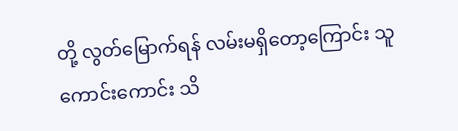တို့ လွတ်မြောက်ရန် လမ်းမရှိတော့ကြောင်း သူ ကောင်းကောင်း သိ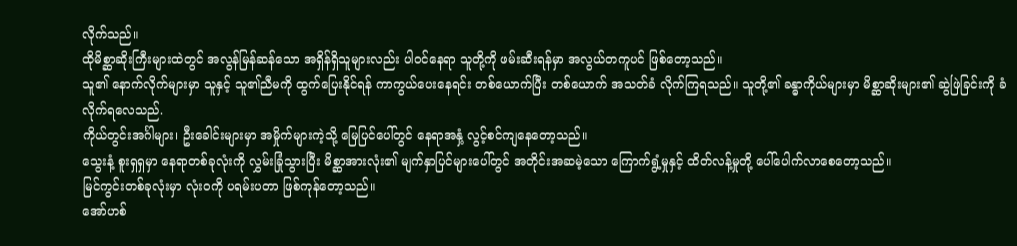လိုက်သည်။
ထိုမိစ္ဆာဆိုးကြီးများထဲတွင် အလွန်မြန်ဆန်သော အရှိန်ရှိသူများလည်း ပါဝင်နေရာ သူတို့ကို ဖမ်းဆီးရန်မှာ အလွယ်တကူပင် ဖြစ်တော့သည်။
သူ၏ နောက်လိုက်များမှာ သူနှင့် သူ၏ညီမကို ထွက်ပြေးနိုင်ရန် ကာကွယ်ပေးနေရင်း တစ်ယောက်ပြီး တစ်ယောက် အသတ်ခံ လိုက်ကြရသည်။ သူတို့၏ ခန္ဓာကိုယ်များမှာ မိစ္ဆာဆိုးများ၏ ဆွဲဖြဲခြင်းကို ခံလိုက်ရလေသည်.
ကိုယ်တွင်းအင်္ဂါများ၊ ဦးခေါင်းများမှာ အမှိုက်များကဲ့သို့ မြေပြင်ပေါ်တွင် နေရာအနှံ့ လွင့်စင်ကျနေတော့သည်။
သွေးနံ့ စူးရှရှမှာ နေရာတစ်ခုလုံးကို လွှမ်းခြုံသွားပြီး မိစ္ဆာအားလုံး၏ မျက်နှာပြင်များပေါ်တွင် အတိုင်းအဆမဲ့သော ကြောက်ရွံ့မှုနှင့် ထိတ်လန့်မှုတို့ ပေါ်ပေါက်လာစေတော့သည်။
မြင်ကွင်းတစ်ခုလုံးမှာ လုံးဝကို ပရမ်းပတာ ဖြစ်ကုန်တော့သည်။
အော်ဟစ်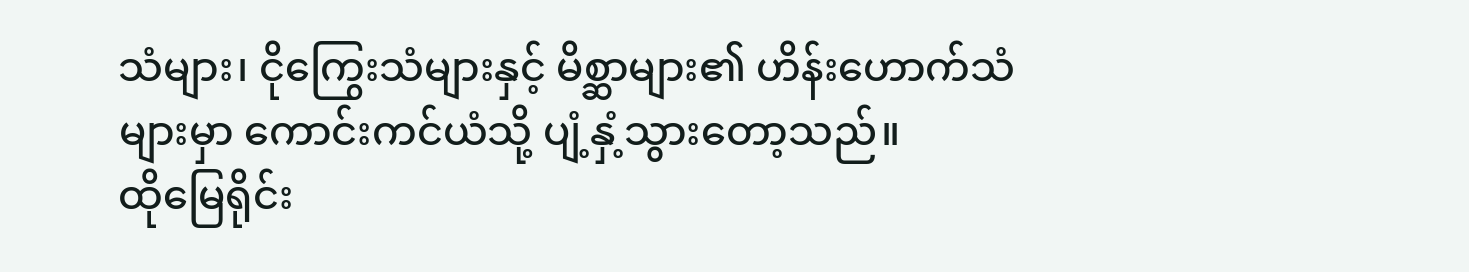သံများ၊ ငိုကြွေးသံများနှင့် မိစ္ဆာများ၏ ဟိန်းဟောက်သံများမှာ ကောင်းကင်ယံသို့ ပျံ့နှံ့သွားတော့သည်။
ထိုမြေရိုင်း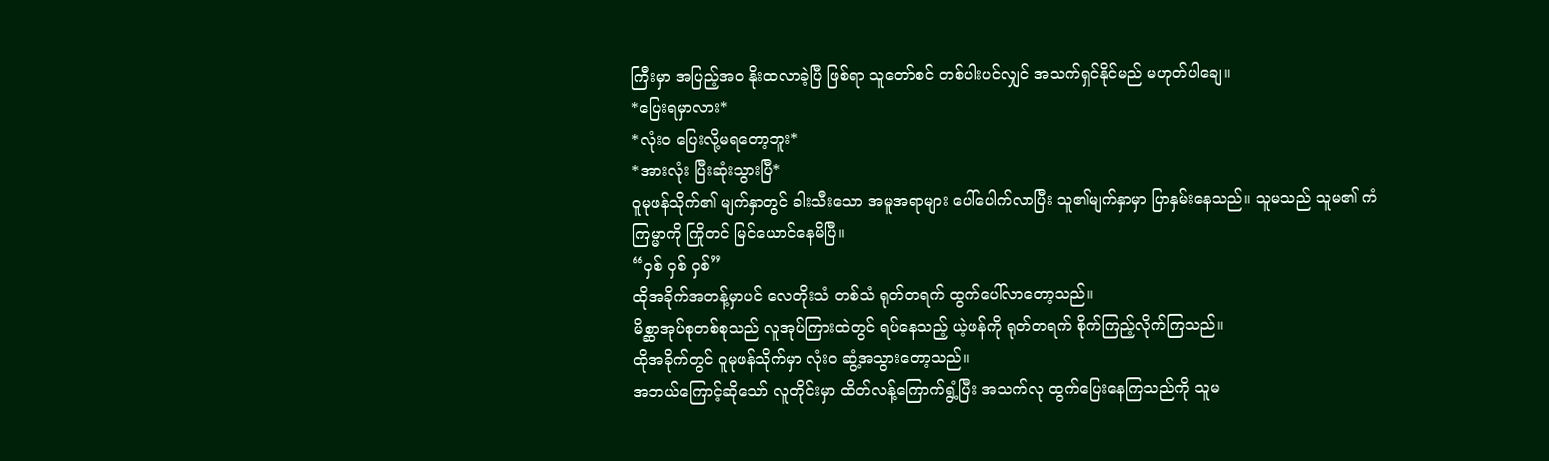ကြီးမှာ အပြည့်အဝ နိုးထလာခဲ့ပြီ ဖြစ်ရာ သူတော်စင် တစ်ပါးပင်လျှင် အသက်ရှင်နိုင်မည် မဟုတ်ပါချေ။
*ပြေးရမှာလား*
*လုံးဝ ပြေးလို့မရတော့ဘူး*
*အားလုံး ပြီးဆုံးသွားပြီ*
ဝူမုဖန်သိုက်၏ မျက်နှာတွင် ခါးသီးသော အမူအရာများ ပေါ်ပေါက်လာပြီး သူ၏မျက်နှာမှာ ပြာနှမ်းနေသည်။ သူမသည် သူမ၏ ကံကြမ္မာကို ကြိုတင် မြင်ယောင်နေမိပြီ။
“ဝှစ် ဝှစ် ဝှစ်”
ထိုအခိုက်အတန့်မှာပင် လေတိုးသံ တစ်သံ ရုတ်တရက် ထွက်ပေါ်လာတော့သည်။
မိစ္ဆာအုပ်စုတစ်စုသည် လူအုပ်ကြားထဲတွင် ရပ်နေသည့် ယဲ့ဖန်ကို ရုတ်တရက် စိုက်ကြည့်လိုက်ကြသည်။
ထိုအခိုက်တွင် ဝူမုဖန်သိုက်မှာ လုံးဝ ဆွံ့အသွားတော့သည်။
အဘယ်ကြောင့်ဆိုသော် လူတိုင်းမှာ ထိတ်လန့်ကြောက်ရွံ့ပြီး အသက်လု ထွက်ပြေးနေကြသည်ကို သူမ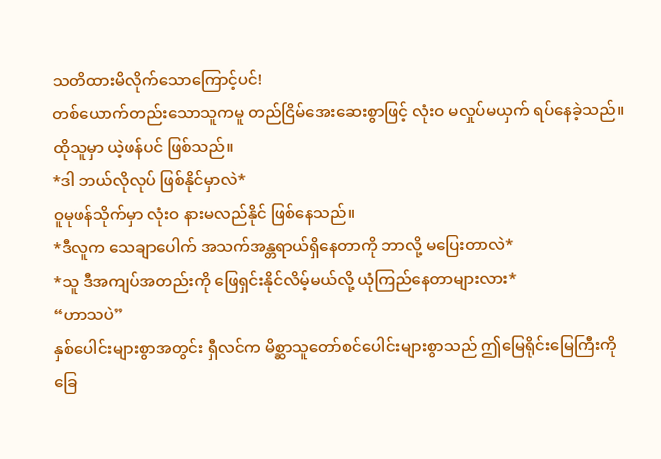သတိထားမိလိုက်သောကြောင့်ပင်!
တစ်ယောက်တည်းသောသူကမူ တည်ငြိမ်အေးဆေးစွာဖြင့် လုံးဝ မလှုပ်မယှက် ရပ်နေခဲ့သည်။ ထိုသူမှာ ယဲ့ဖန်ပင် ဖြစ်သည်။
*ဒါ ဘယ်လိုလုပ် ဖြစ်နိုင်မှာလဲ*
ဝူမုဖန်သိုက်မှာ လုံးဝ နားမလည်နိုင် ဖြစ်နေသည်။
*ဒီလူက သေချာပေါက် အသက်အန္တရာယ်ရှိနေတာကို ဘာလို့ မပြေးတာလဲ*
*သူ ဒီအကျပ်အတည်းကို ဖြေရှင်းနိုင်လိမ့်မယ်လို့ ယုံကြည်နေတာများလား*
“ဟာသပဲ”
နှစ်ပေါင်းများစွာအတွင်း ရှီလင်က မိစ္ဆာသူတော်စင်ပေါင်းများစွာသည် ဤမြေရိုင်းမြေကြီးကို ခြေ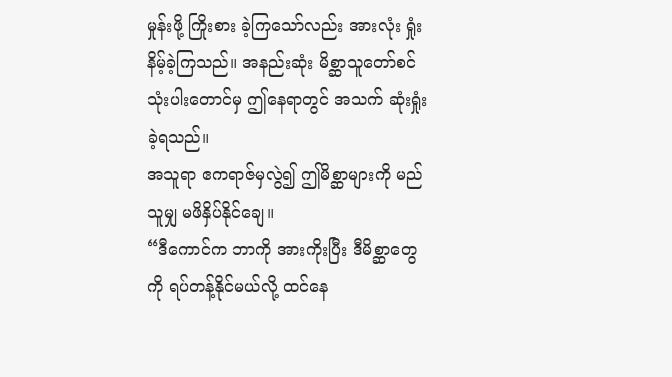မှုန်းဖို့ ကြိုးစား ခဲ့ကြသော်လည်း အားလုံး ရှုံးနိမ့်ခဲ့ကြသည်။ အနည်းဆုံး မိစ္ဆာသူတော်စင် သုံးပါးတောင်မှ ဤနေရာတွင် အသက် ဆုံးရှုံးခဲ့ရသည်။
အသူရာ ဧကရာဇ်မှလွဲ၍ ဤမိစ္ဆာများကို မည်သူမျှ မဖိနှိပ်နိုင်ချေ။
“ဒီကောင်က ဘာကို အားကိုးပြီး ဒီမိစ္ဆာတွေကို ရပ်တန့်နိုင်မယ်လို့ ထင်နေ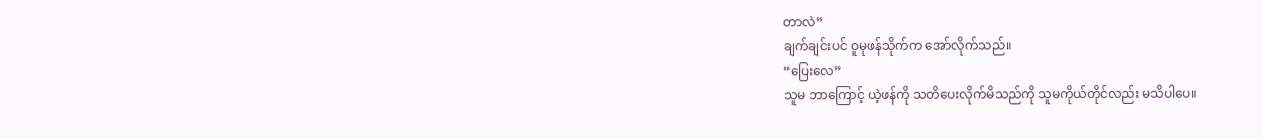တာလဲ”
ချက်ချင်းပင် ဝူမုဖန်သိုက်က အော်လိုက်သည်။
“ပြေးလေ”
သူမ ဘာကြောင့် ယဲ့ဖန်ကို သတိပေးလိုက်မိသည်ကို သူမကိုယ်တိုင်လည်း မသိပါပေ။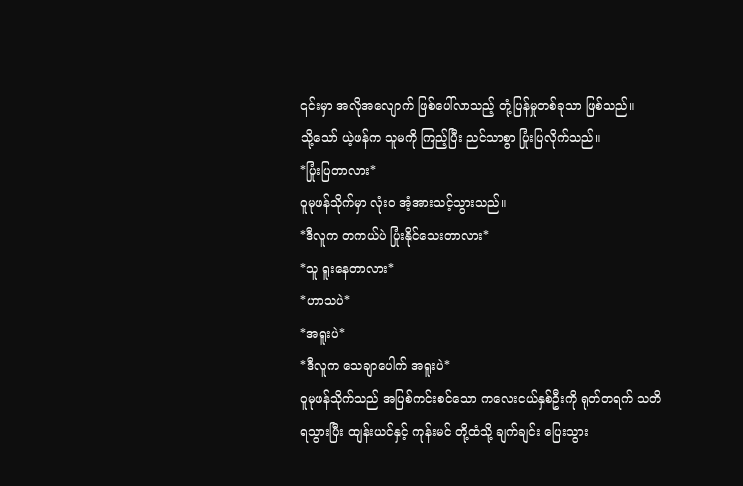၎င်းမှာ အလိုအလျောက် ဖြစ်ပေါ်လာသည့် တုံ့ပြန်မှုတစ်ခုသာ ဖြစ်သည်။
သို့သော် ယဲ့ဖန်က သူမကို ကြည့်ပြီး ညင်သာစွာ ပြုံးပြလိုက်သည်။
*ပြုံးပြတာလား*
ဝူမုဖန်သိုက်မှာ လုံးဝ အံ့အားသင့်သွားသည်။
*ဒီလူက တကယ်ပဲ ပြုံးနိုင်သေးတာလား*
*သူ ရူးနေတာလား*
*ဟာသပဲ*
*အရူးပဲ*
*ဒီလူက သေချာပေါက် အရူးပဲ*
ဝူမုဖန်သိုက်သည် အပြစ်ကင်းစင်သော ကလေးငယ်နှစ်ဦးကို ရုတ်တရက် သတိရသွားပြီး ထျန်းယင်နှင့် ကုန်းမင် တို့ထံသို့ ချက်ချင်း ပြေးသွား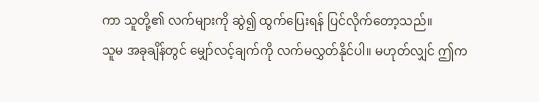ကာ သူတို့၏ လက်များကို ဆွဲ၍ ထွက်ပြေးရန် ပြင်လိုက်တော့သည်။
သူမ အခုချိန်တွင် မျှော်လင့်ချက်ကို လက်မလွှတ်နိုင်ပါ။ မဟုတ်လျှင် ဤက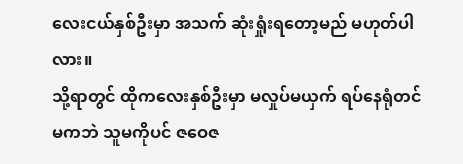လေးငယ်နှစ်ဦးမှာ အသက် ဆုံးရှုံးရတော့မည် မဟုတ်ပါလား။
သို့ရာတွင် ထိုကလေးနှစ်ဦးမှာ မလှုပ်မယှက် ရပ်နေရုံတင်မကဘဲ သူမကိုပင် ဇဝေဇ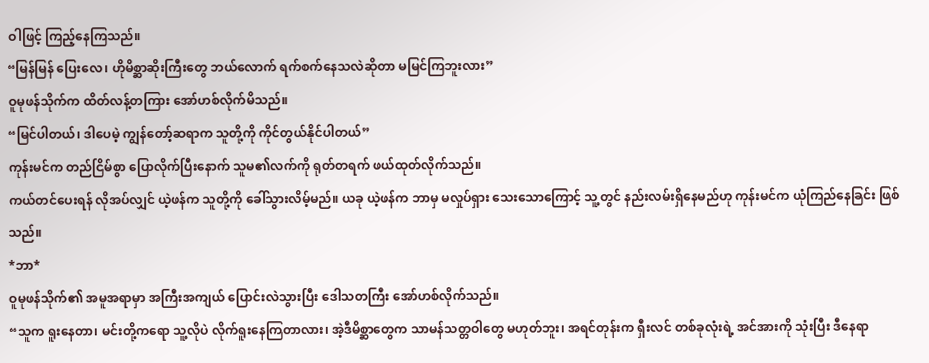ဝါဖြင့် ကြည့်နေကြသည်။
“မြန်မြန် ပြေးလေ၊ ဟိုမိစ္ဆာဆိုးကြီးတွေ ဘယ်လောက် ရက်စက်နေသလဲဆိုတာ မမြင်ကြဘူးလား”
ဝူမုဖန်သိုက်က ထိတ်လန့်တကြား အော်ဟစ်လိုက်မိသည်။
“မြင်ပါတယ်၊ ဒါပေမဲ့ ကျွန်တော့်ဆရာက သူတို့ကို ကိုင်တွယ်နိုင်ပါတယ်”
ကုန်းမင်က တည်ငြိမ်စွာ ပြောလိုက်ပြီးနောက် သူမ၏လက်ကို ရုတ်တရက် ဖယ်ထုတ်လိုက်သည်။
ကယ်တင်ပေးရန် လိုအပ်လျှင် ယဲ့ဖန်က သူတို့ကို ခေါ်သွားလိမ့်မည်။ ယခု ယဲ့ဖန်က ဘာမှ မလှုပ်ရှား သေးသောကြောင့် သူ့တွင် နည်းလမ်းရှိနေမည်ဟု ကုန်းမင်က ယုံကြည်နေခြင်း ဖြစ်သည်။
*ဘာ*
ဝူမုဖန်သိုက်၏ အမူအရာမှာ အကြီးအကျယ် ပြောင်းလဲသွားပြီး ဒေါသတကြီး အော်ဟစ်လိုက်သည်။
“သူက ရူးနေတာ၊ မင်းတို့ကရော သူ့လိုပဲ လိုက်ရူးနေကြတာလား၊ အဲ့ဒီမိစ္ဆာတွေက သာမန်သတ္တဝါတွေ မဟုတ်ဘူး၊ အရင်တုန်းက ရှီးလင် တစ်ခုလုံးရဲ့ အင်အားကို သုံးပြီး ဒီနေရာ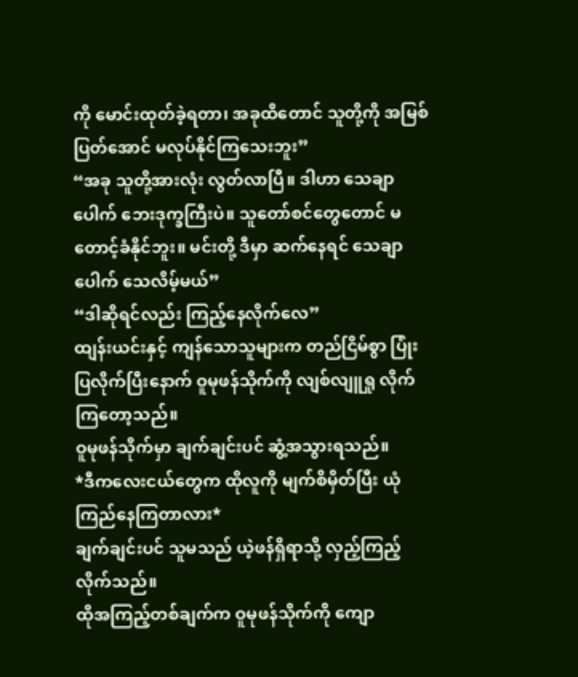ကို မောင်းထုတ်ခဲ့ရတာ၊ အခုထိတောင် သူတို့ကို အမြစ်ပြတ်အောင် မလုပ်နိုင်ကြသေးဘူး”
“အခု သူတို့အားလုံး လွတ်လာပြီ။ ဒါဟာ သေချာပေါက် ဘေးဒုက္ခကြီးပဲ။ သူတော်စင်တွေတောင် မတောင့်ခံနိုင်ဘူး။ မင်းတို့ ဒီမှာ ဆက်နေရင် သေချာပေါက် သေလိမ့်မယ်”
“ဒါဆိုရင်လည်း ကြည့်နေလိုက်လေ”
ထျန်းယင်းနှင့် ကျန်သောသူများက တည်ငြိမ်စွာ ပြုံးပြလိုက်ပြီးနောက် ဝူမုဖန်သိုက်ကို လျစ်လျူရှု လိုက်ကြတော့သည်။
ဝူမုဖန်သိုက်မှာ ချက်ချင်းပင် ဆွံ့အသွားရသည်။
*ဒီကလေးငယ်တွေက ထိုလူကို မျက်စိမှိတ်ပြီး ယုံကြည်နေကြတာလား*
ချက်ချင်းပင် သူမသည် ယဲ့ဖန်ရှိရာသို့ လှည့်ကြည့်လိုက်သည်။
ထိုအကြည့်တစ်ချက်က ဝူမုဖန်သိုက်ကို ကျော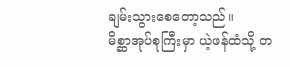ချမ်းသွားစေတော့သည်။
မိစ္ဆာအုပ်စုကြီးမှာ ယဲ့ဖန်ထံသို့ တ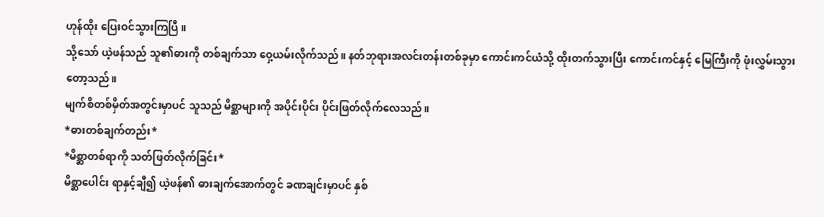ဟုန်ထိုး ပြေးဝင်သွားကြပြီ။
သို့သော် ယဲ့ဖန်သည် သူ၏ဓားကို တစ်ချက်သာ ဝှေ့ယမ်းလိုက်သည်။ နတ်ဘုရားအလင်းတန်းတစ်ခုမှာ ကောင်းကင်ယံသို့ ထိုးတက်သွားပြီး ကောင်းကင်နှင့် မြေကြီးကို ဖုံးလွှမ်းသွားတော့သည်။
မျက်စိတစ်မှိတ်အတွင်းမှာပင် သူသည် မိစ္ဆာများကို အပိုင်းပိုင်း ပိုင်းဖြတ်လိုက်လေသည်။
*ဓားတစ်ချက်တည်း*
*မိစ္ဆာတစ်ရာကို သတ်ဖြတ်လိုက်ခြင်း*
မိစ္ဆာပေါင်း ရာနှင့်ချီ၍ ယဲ့ဖန်၏ ဓားချက်အောက်တွင် ခဏချင်းမှာပင် နှစ်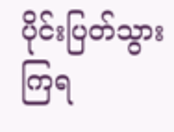ပိုင်းပြတ်သွားကြရ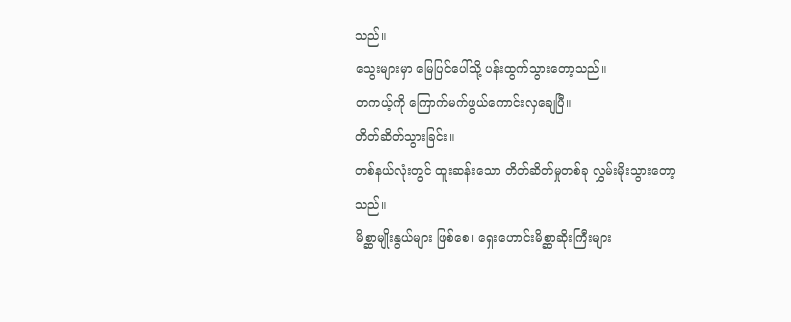သည်။
သွေးများမှာ မြေပြင်ပေါ်သို့ ပန်းထွက်သွားတော့သည်။
တကယ့်ကို ကြောက်မက်ဖွယ်ကောင်းလှချေပြီ။
တိတ်ဆိတ်သွားခြင်း။
တစ်နယ်လုံးတွင် ထူးဆန်းသော တိတ်ဆိတ်မှုတစ်ခု လွှမ်းမိုးသွားတော့သည်။
မိစ္ဆာမျိုးနွယ်များ ဖြစ်စေ၊ ရှေးဟောင်းမိစ္ဆာဆိုးကြီးများ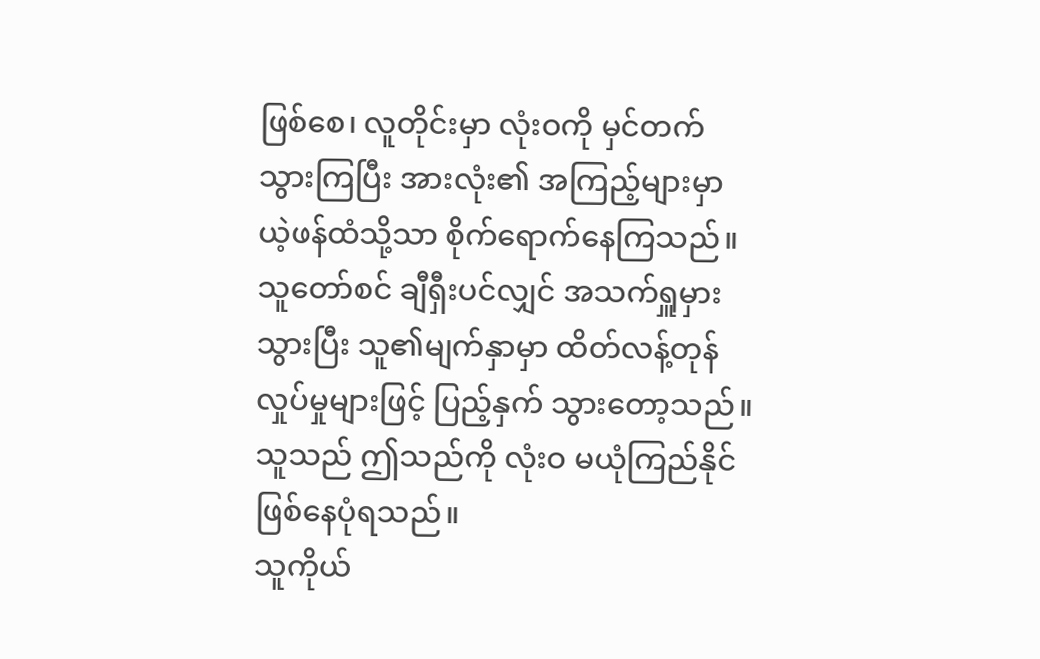ဖြစ်စေ၊ လူတိုင်းမှာ လုံးဝကို မှင်တက်သွားကြပြီး အားလုံး၏ အကြည့်များမှာ ယဲ့ဖန်ထံသို့သာ စိုက်ရောက်နေကြသည်။
သူတော်စင် ချီရှီးပင်လျှင် အသက်ရှူမှားသွားပြီး သူ၏မျက်နှာမှာ ထိတ်လန့်တုန်လှုပ်မှုများဖြင့် ပြည့်နှက် သွားတော့သည်။
သူသည် ဤသည်ကို လုံးဝ မယုံကြည်နိုင် ဖြစ်နေပုံရသည်။
သူကိုယ်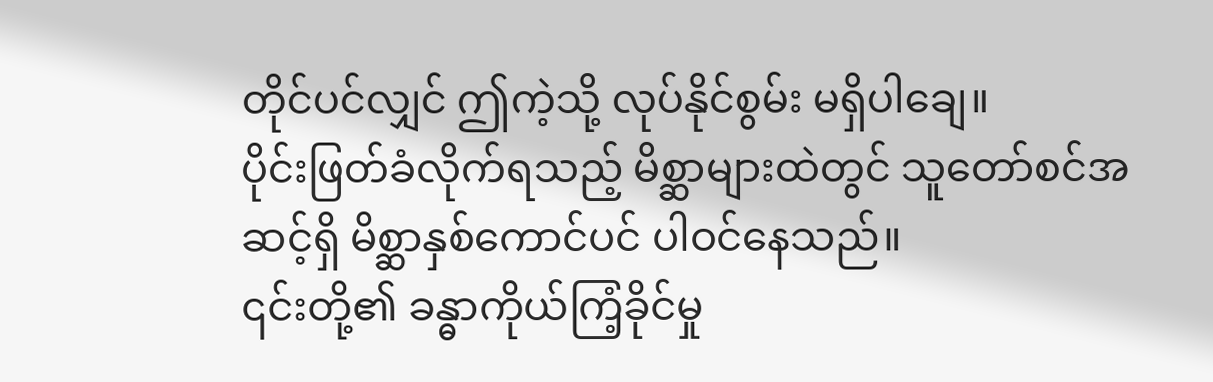တိုင်ပင်လျှင် ဤကဲ့သို့ လုပ်နိုင်စွမ်း မရှိပါချေ။
ပိုင်းဖြတ်ခံလိုက်ရသည့် မိစ္ဆာများထဲတွင် သူတော်စင်အဆင့်ရှိ မိစ္ဆာနှစ်ကောင်ပင် ပါဝင်နေသည်။
၎င်းတို့၏ ခန္ဓာကိုယ်ကြံ့ခိုင်မှု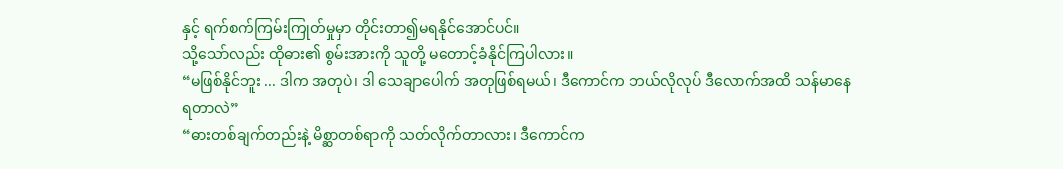နှင့် ရက်စက်ကြမ်းကြုတ်မှုမှာ တိုင်းတာ၍မရနိုင်အောင်ပင်။
သို့သော်လည်း ထိုဓား၏ စွမ်းအားကို သူတို့ မတောင့်ခံနိုင်ကြပါလား။
“မဖြစ်နိုင်ဘူး ... ဒါက အတုပဲ၊ ဒါ သေချာပေါက် အတုဖြစ်ရမယ်၊ ဒီကောင်က ဘယ်လိုလုပ် ဒီလောက်အထိ သန်မာနေရတာလဲ”
“ဓားတစ်ချက်တည်းနဲ့ မိစ္ဆာတစ်ရာကို သတ်လိုက်တာလား၊ ဒီကောင်က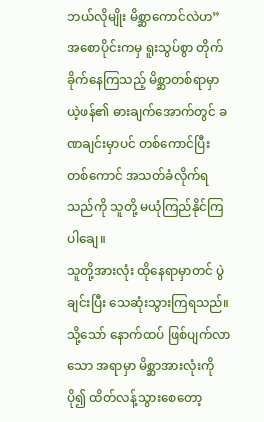ဘယ်လိုမျိုး မိစ္ဆာကောင်လဲဟ”
အစောပိုင်းကမှ ရူးသွပ်စွာ တိုက်ခိုက်နေကြသည့် မိစ္ဆာတစ်ရာမှာ ယဲ့ဖန်၏ ဓားချက်အောက်တွင် ခဏချင်းမှာပင် တစ်ကောင်ပြီး တစ်ကောင် အသတ်ခံလိုက်ရသည်ကို သူတို့ မယုံကြည်နိုင်ကြပါချေ။
သူတို့အားလုံး ထိုနေရာမှာတင် ပွဲချင်းပြီး သေဆုံးသွားကြရသည်။
သို့သော် နောက်ထပ် ဖြစ်ပျက်လာသော အရာမှာ မိစ္ဆာအားလုံးကို ပို၍ ထိတ်လန့်သွားစေတော့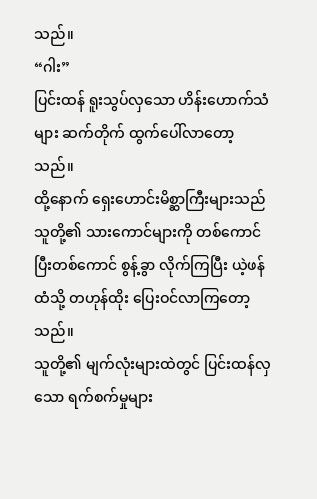သည်။
“ဂါး”
ပြင်းထန် ရူးသွပ်လှသော ဟိန်းဟောက်သံများ ဆက်တိုက် ထွက်ပေါ်လာတော့သည်။
ထို့နောက် ရှေးဟောင်းမိစ္ဆာကြီးများသည် သူတို့၏ သားကောင်များကို တစ်ကောင်ပြီးတစ်ကောင် စွန့်ခွာ လိုက်ကြပြီး ယဲ့ဖန်ထံသို့ တဟုန်ထိုး ပြေးဝင်လာကြတော့သည်။
သူတို့၏ မျက်လုံးများထဲတွင် ပြင်းထန်လှသော ရက်စက်မှုများ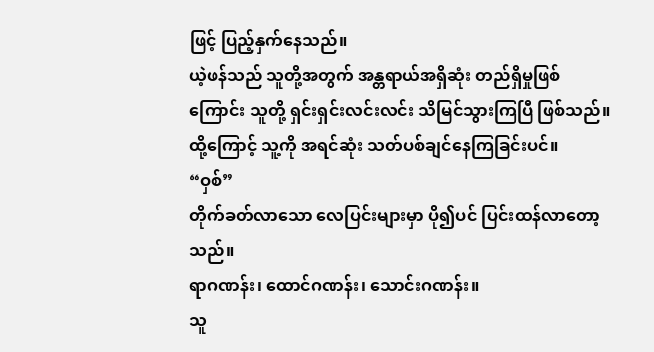ဖြင့် ပြည့်နှက်နေသည်။
ယဲ့ဖန်သည် သူတို့အတွက် အန္တရာယ်အရှိဆုံး တည်ရှိမှုဖြစ်ကြောင်း သူတို့ ရှင်းရှင်းလင်းလင်း သိမြင်သွားကြပြီ ဖြစ်သည်။
ထို့ကြောင့် သူ့ကို အရင်ဆုံး သတ်ပစ်ချင်နေကြခြင်းပင်။
“ဝှစ်”
တိုက်ခတ်လာသော လေပြင်းများမှာ ပို၍ပင် ပြင်းထန်လာတော့သည်။
ရာဂဏန်း၊ ထောင်ဂဏန်း၊ သောင်းဂဏန်း။
သူ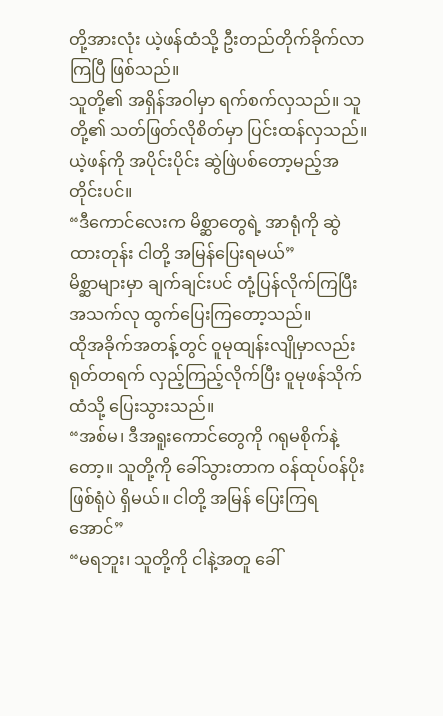တို့အားလုံး ယဲ့ဖန်ထံသို့ ဦးတည်တိုက်ခိုက်လာကြပြီ ဖြစ်သည်။
သူတို့၏ အရှိန်အဝါမှာ ရက်စက်လှသည်။ သူတို့၏ သတ်ဖြတ်လိုစိတ်မှာ ပြင်းထန်လှသည်။
ယဲ့ဖန်ကို အပိုင်းပိုင်း ဆွဲဖြဲပစ်တော့မည့်အတိုင်းပင်။
“ဒီကောင်လေးက မိစ္ဆာတွေရဲ့ အာရုံကို ဆွဲထားတုန်း ငါတို့ အမြန်ပြေးရမယ်”
မိစ္ဆာများမှာ ချက်ချင်းပင် တုံ့ပြန်လိုက်ကြပြီး အသက်လု ထွက်ပြေးကြတော့သည်။
ထိုအခိုက်အတန့်တွင် ဝူမုထျန်းလျိုမှာလည်း ရုတ်တရက် လှည့်ကြည့်လိုက်ပြီး ဝူမုဖန်သိုက်ထံသို့ ပြေးသွားသည်။
“အစ်မ၊ ဒီအရူးကောင်တွေကို ဂရုမစိုက်နဲ့တော့။ သူတို့ကို ခေါ်သွားတာက ဝန်ထုပ်ဝန်ပိုးဖြစ်ရုံပဲ ရှိမယ်။ ငါတို့ အမြန် ပြေးကြရအောင်”
“မရဘူး၊ သူတို့ကို ငါနဲ့အတူ ခေါ်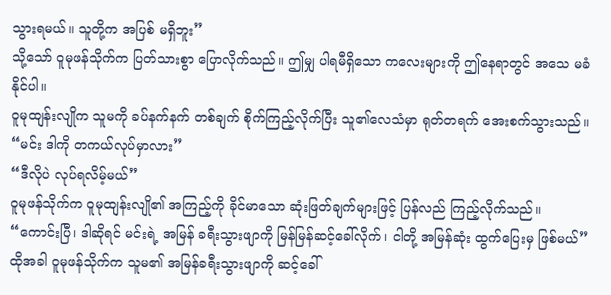သွားရမယ်။ သူတို့က အပြစ် မရှိဘူး”
သို့သော် ဝူမုဖန်သိုက်က ပြတ်သားစွာ ပြောလိုက်သည်။ ဤမျှ ပါရမီရှိသော ကလေးများကို ဤနေရာတွင် အသေ မခံနိုင်ပါ။
ဝူမုထျန်းလျိုက သူမကို ခပ်နက်နက် တစ်ချက် စိုက်ကြည့်လိုက်ပြီး သူ၏လေသံမှာ ရုတ်တရက် အေးစက်သွားသည်။
“မင်း ဒါကို တကယ်လုပ်မှာလား”
“ဒီလိုပဲ လုပ်ရလိမ့်မယ်”
ဝူမုဖန်သိုက်က ဝူမုထျန်းလျို၏ အကြည့်ကို ခိုင်မာသော ဆုံးဖြတ်ချက်များဖြင့် ပြန်လည် ကြည့်လိုက်သည်။
“ကောင်းပြီ၊ ဒါဆိုရင် မင်းရဲ့ အမြန် ခရီးသွားဖျာကို မြန်မြန်ဆင့်ခေါ်လိုက်၊ ငါတို့ အမြန်ဆုံး ထွက်ပြေးမှ ဖြစ်မယ်”
ထိုအခါ ဝူမုဖန်သိုက်က သူမ၏ အမြန်ခရီးသွားဖျာကို ဆင့်ခေါ်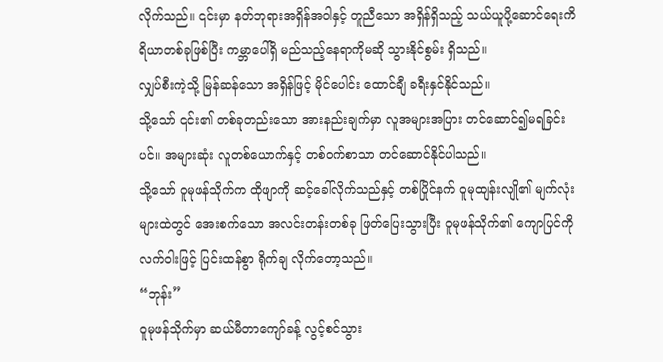လိုက်သည်။ ၎င်းမှာ နတ်ဘုရားအရှိန်အဝါနှင့် တူညီသော အရှိန်ရှိသည့် သယ်ယူပို့ဆောင်ရေးကိရိယာတစ်ခုဖြစ်ပြီး ကမ္ဘာပေါ်ရှိ မည်သည့်နေရာကိုမဆို သွားနိုင်စွမ်း ရှိသည်။
လျှပ်စီးကဲ့သို့ မြန်ဆန်သော အရှိန်ဖြင့် မိုင်ပေါင်း ထောင်ချီ ခရီးနှင်နိုင်သည်။
သို့သော် ၎င်း၏ တစ်ခုတည်းသော အားနည်းချက်မှာ လူအများအပြား တင်ဆောင်၍မရခြင်းပင်။ အများဆုံး လူတစ်ယောက်နှင့် တစ်ဝက်စာသာ တင်ဆောင်နိုင်ပါသည်။
သို့သော် ဝူမုဖန်သိုက်က ထိုဖျာကို ဆင့်ခေါ်လိုက်သည်နှင့် တစ်ပြိုင်နက် ဝူမုထျန်းလျို၏ မျက်လုံးများထဲတွင် အေးစက်သော အလင်းတန်းတစ်ခု ဖြတ်ပြေးသွားပြီး ဝူမုဖန်သိုက်၏ ကျောပြင်ကို လက်ဝါးဖြင့် ပြင်းထန်စွာ ရိုက်ချ လိုက်တော့သည်။
“ဘုန်း”
ဝူမုဖန်သိုက်မှာ ဆယ်မီတာကျော်ခန့် လွင့်စင်သွား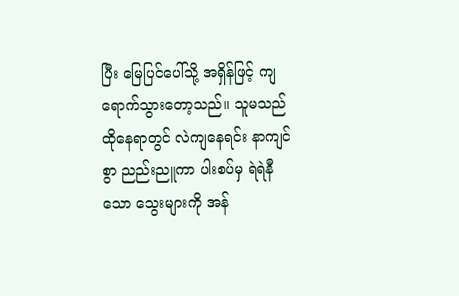ပြီး မြေပြင်ပေါ်သို့ အရှိန်ဖြင့် ကျရောက်သွားတော့သည်။ သူမသည် ထိုနေရာတွင် လဲကျနေရင်း နာကျင်စွာ ညည်းညူကာ ပါးစပ်မှ ရဲရဲနီသော သွေးများကို အန်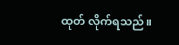ထုတ် လိုက်ရသည်။